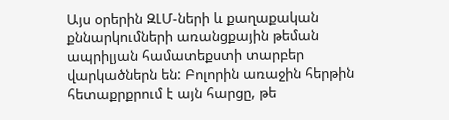Այս օրերին ԶԼՄ-ների և քաղաքական քննարկումների առանցքային թեման ապրիլյան համատեքստի տարբեր վարկածներն են: Բոլորին առաջին հերթին հետաքրքրում է այն հարցը, թե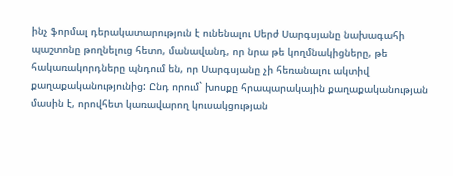ինչ ֆորմալ դերակատարություն է ունենալու Սերժ Սարգսյանը նախագահի պաշտոնը թողնելուց հետո, մանավանդ, որ նրա թե կողմնակիցները, թե հակառակորդները պնդում են, որ Սարգսյանը չի հեռանալու ակտիվ քաղաքականությունից: Ընդ որում` խոսքը հրապարակային քաղաքականության մասին է, որովհետ կառավարող կուսակցության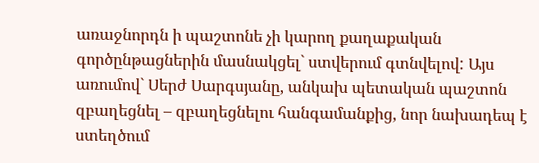առաջնորդն ի պաշտոնե չի կարող քաղաքական գործընթացներին մասնակցել` ստվերում գտնվելով: Այս առումով` Սերժ Սարգսյանը, անկախ պետական պաշտոն զբաղեցնել – զբաղեցնելու հանգամանքից, նոր նախադեպ է ստեղծում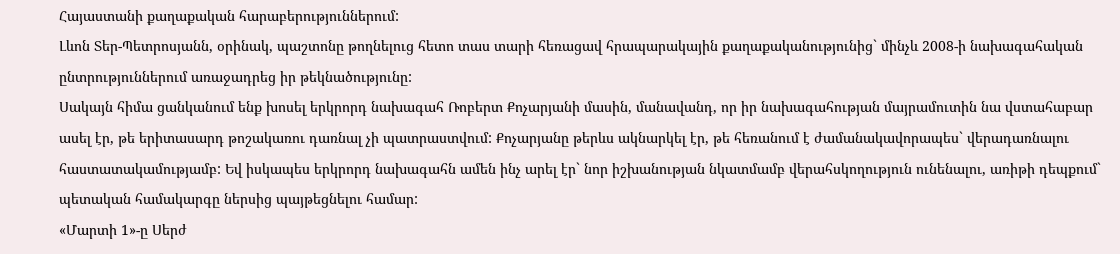Հայաստանի քաղաքական հարաբերություններում:
Լևոն Տեր-Պետրոսյանն, օրինակ, պաշտոնը թողնելուց հետո տաս տարի հեռացավ հրապարակային քաղաքականությունից` մինչև 2008-ի նախագահական ընտրություններում առաջադրեց իր թեկնածությունը:
Սակայն հիմա ցանկանում ենք խոսել երկրորդ նախագահ Ռոբերտ Քոչարյանի մասին, մանավանդ, որ իր նախագահության մայրամուտին նա վստահաբար ասել էր, թե երիտասարդ թոշակառու դառնալ չի պատրաստվում: Քոչարյանը թերևս ակնարկել էր, թե հեռանում է ժամանակավորապես` վերադառնալու հաստատակամությամբ: Եվ իսկապես երկրորդ նախագահն ամեն ինչ արել էր` նոր իշխանության նկատմամբ վերահսկողություն ունենալու, առիթի դեպքում` պետական համակարգը ներսից պայթեցնելու համար:
«Մարտի 1»-ը Սերժ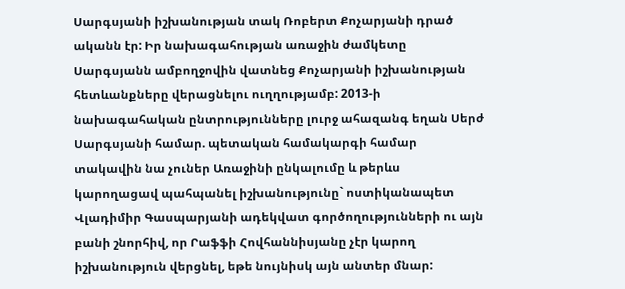Սարգսյանի իշխանության տակ Ռոբերտ Քոչարյանի դրած ականն էր: Իր նախագահության առաջին ժամկետը Սարգսյանն ամբողջովին վատնեց Քոչարյանի իշխանության հետևանքները վերացնելու ուղղությամբ: 2013-ի նախագահական ընտրությունները լուրջ ահազանգ եղան Սերժ Սարգսյանի համար. պետական համակարգի համար տակավին նա չուներ Առաջինի ընկալումը և թերևս կարողացավ պահպանել իշխանությունը` ոստիկանապետ Վլադիմիր Գասպարյանի ադեկվատ գործողությունների ու այն բանի շնորհիվ, որ Րաֆֆի Հովհաննիսյանը չէր կարող իշխանություն վերցնել, եթե նույնիսկ այն անտեր մնար: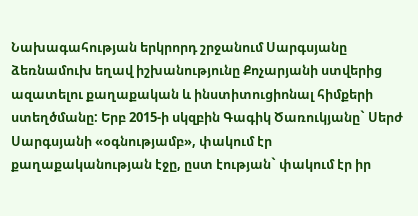Նախագահության երկրորդ շրջանում Սարգսյանը ձեռնամուխ եղավ իշխանությունը Քոչարյանի ստվերից ազատելու քաղաքական և ինստիտուցիոնալ հիմքերի ստեղծմանը: Երբ 2015-ի սկզբին Գագիկ Ծառուկյանը` Սերժ Սարգսյանի «օգնությամբ», փակում էր քաղաքականության էջը, ըստ էության` փակում էր իր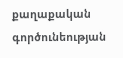քաղաքական գործունեության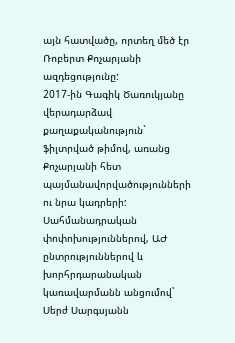այն հատվածը, որտեղ մեծ էր Ռոբերտ Քոչարյանի ազդեցությունը:
2017-ին Գագիկ Ծառուկյանը վերադարձավ քաղաքականություն` ֆիլտրված թիմով, առանց Քոչարյանի հետ պայմանավորվածությունների ու նրա կադրերի: Սահմանադրական փոփոխություններով, ԱԺ ընտրություններով և խորհրդարանական կառավարմանն անցումով` Սերժ Սարգսյանն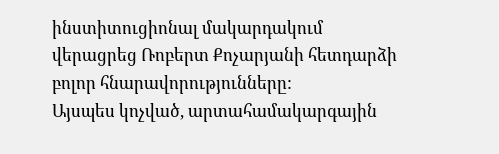ինստիտուցիոնալ մակարդակում վերացրեց Ռոբերտ Քոչարյանի հետդարձի բոլոր հնարավորությունները:
Այսպես կոչված, արտահամակարգային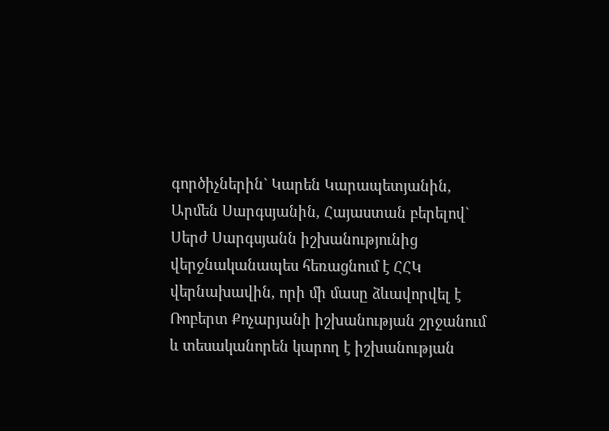գործիչներին` Կարեն Կարապետյանին, Արմեն Սարգսյանին, Հայաստան բերելով` Սերժ Սարգսյանն իշխանությունից վերջնականապես հեռացնում է ՀՀԿ վերնախավին, որի մի մասը ձևավորվել է Ռոբերտ Քոչարյանի իշխանության շրջանում և տեսականորեն կարող է իշխանության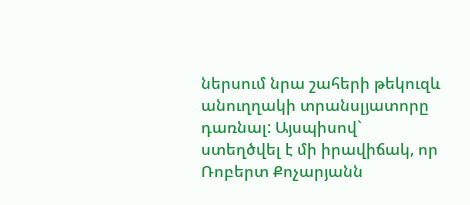ներսում նրա շահերի թեկուզև անուղղակի տրանսլյատորը դառնալ: Այսպիսով` ստեղծվել է մի իրավիճակ, որ Ռոբերտ Քոչարյանն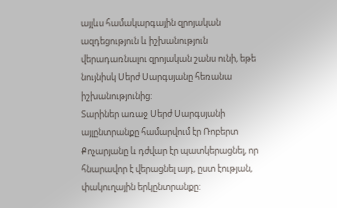այլևս համակարգային զրոյական ազդեցություն և իշխանություն վերադառնալու զրոյական շանս ունի, եթե նույնիսկ Սերժ Սարգսյանը հեռանա իշխանությունից:
Տարիներ առաջ Սերժ Սարգսյանի այլընտրանքը համարվում էր Ռոբերտ Քոչարյանը և դժվար էր պատկերացնել, որ հնարավոր է վերացնել այդ, ըստ էության, փակուղային երկընտրանքը: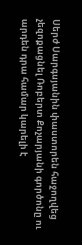Սերժ Սարգսյանին փաստորեն հաջողվեց չեզոքացնել Ռոբերտ Քոչարյանի գործոնը ու արդեն դրա համար կարելի է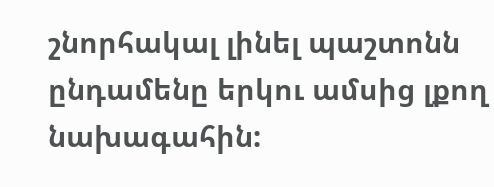շնորհակալ լինել պաշտոնն ընդամենը երկու ամսից լքող նախագահին: